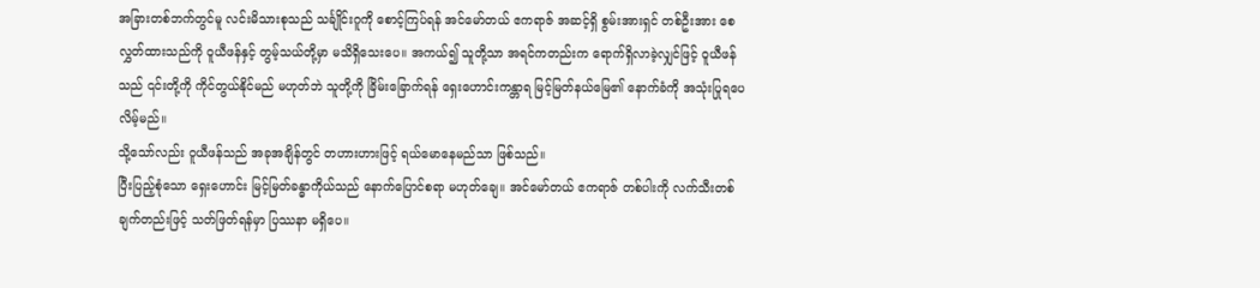အခြားတစ်ဘက်တွင်မူ လင်းမိသားစုသည် သင်္ချိုင်းဂူကို စောင့်ကြပ်ရန် အင်မော်တယ် ဧကရာဇ် အဆင့်ရှိ စွမ်းအားရှင် တစ်ဦးအား စေလွှတ်ထားသည်ကို ဝူယီဖန်နှင့် တွမ့်သယ်တို့မှာ မသိရှိသေးပေ။ အကယ်၍ သူတို့သာ အရင်ကတည်းက ရောက်ရှိလာခဲ့လျှင်ဖြင့် ဝူယီဖန်သည် ၎င်းတို့ကို ကိုင်တွယ်နိုင်မည် မဟုတ်ဘဲ သူတို့ကို ခြိမ်းခြောက်ရန် ရှေးဟောင်းကန္တာရ မြင့်မြတ်နယ်မြေ၏ နောက်ခံကို အသုံးပြုရပေလိမ့်မည်။
သို့သော်လည်း ဝူယီဖန်သည် အခုအချိန်တွင် တဟားဟားဖြင့် ရယ်မောနေမည်သာ ဖြစ်သည်။
ပြီးပြည့်စုံသော ရှေးဟောင်း မြင့်မြတ်ခန္ဓာကိုယ်သည် နောက်ပြောင်စရာ မဟုတ်ချေ။ အင်မော်တယ် ဧကရာဇ် တစ်ပါးကို လက်သီးတစ်ချက်တည်းဖြင့် သတ်ဖြတ်ရန်မှာ ပြဿနာ မရှိပေ။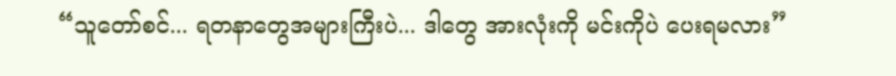“သူတော်စင်... ရတနာတွေအများကြီးပဲ... ဒါတွေ အားလုံးကို မင်းကိုပဲ ပေးရမလား”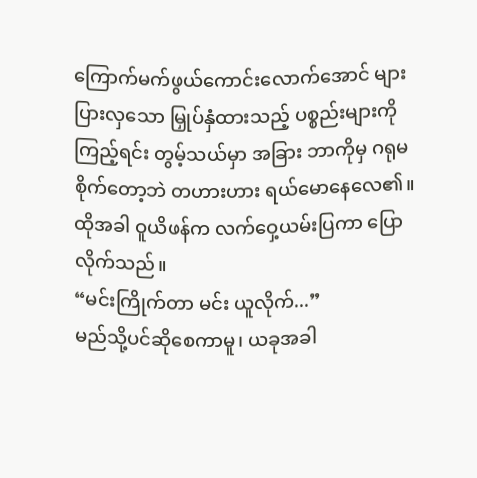ကြောက်မက်ဖွယ်ကောင်းလောက်အောင် များပြားလှသော မြှုပ်နှံထားသည့် ပစ္စည်းများကို ကြည့်ရင်း တွမ့်သယ်မှာ အခြား ဘာကိုမှ ဂရုမစိုက်တော့ဘဲ တဟားဟား ရယ်မောနေလေ၏။
ထိုအခါ ဝူယိဖန်က လက်ဝှေ့ယမ်းပြကာ ပြောလိုက်သည်။
“မင်းကြိုက်တာ မင်း ယူလိုက်...”
မည်သို့ပင်ဆိုစေကာမူ၊ ယခုအခါ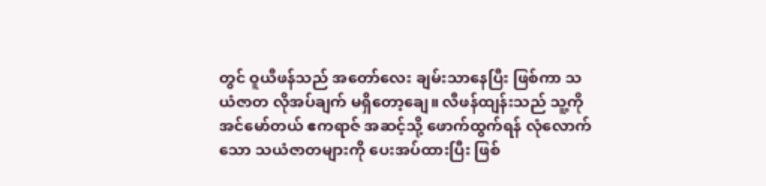တွင် ဝူယီဖန်သည် အတော်လေး ချမ်းသာနေပြီး ဖြစ်ကာ သယံဇာတ လိုအပ်ချက် မရှိတော့ချေ။ လီဖန်ထျန်းသည် သူ့ကို အင်မော်တယ် ဧကရာဇ် အဆင့်သို့ ဖောက်ထွက်ရန် လုံလောက်သော သယံဇာတများကို ပေးအပ်ထားပြီး ဖြစ်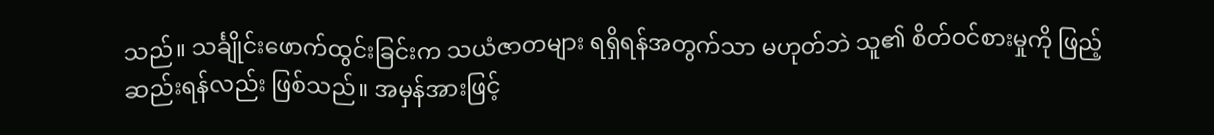သည်။ သင်္ချိုင်းဖောက်ထွင်းခြင်းက သယံဇာတများ ရရှိရန်အတွက်သာ မဟုတ်ဘဲ သူ၏ စိတ်ဝင်စားမှုကို ဖြည့်ဆည်းရန်လည်း ဖြစ်သည်။ အမှန်အားဖြင့်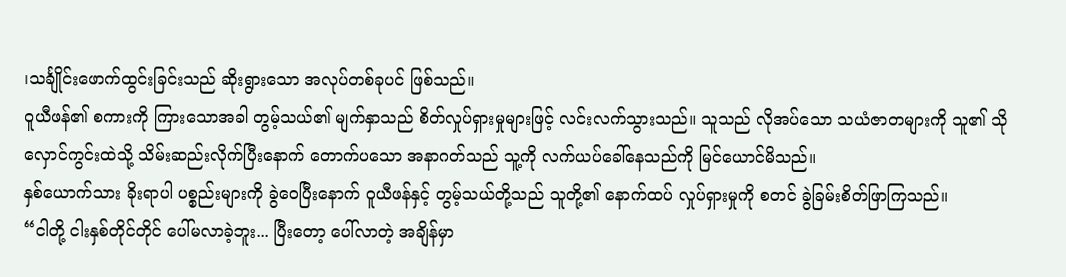၊သင်္ချိုင်းဖောက်ထွင်းခြင်းသည် ဆိုးရွားသော အလုပ်တစ်ခုပင် ဖြစ်သည်။
ဝူယီဖန်၏ စကားကို ကြားသောအခါ တွမ့်သယ်၏ မျက်နှာသည် စိတ်လှုပ်ရှားမှုများဖြင့် လင်းလက်သွားသည်။ သူသည် လိုအပ်သော သယံဇာတများကို သူ၏ သိုလှောင်ကွင်းထဲသို့ သိမ်းဆည်းလိုက်ပြီးနောက် တောက်ပသော အနာဂတ်သည် သူ့ကို လက်ယပ်ခေါ်နေသည်ကို မြင်ယောင်မိသည်။
နှစ်ယောက်သား ခိုးရာပါ ပစ္စည်းများကို ခွဲဝေပြီးနောက် ဝူယီဖန်နှင့် တွမ့်သယ်တို့သည် သူတို့၏ နောက်ထပ် လှုပ်ရှားမှုကို စတင် ခွဲခြမ်းစိတ်ဖြာကြသည်။
“ငါတို့ ငါးနှစ်တိုင်တိုင် ပေါ်မလာခဲ့ဘူး... ပြီးတော့ ပေါ်လာတဲ့ အချိန်မှာ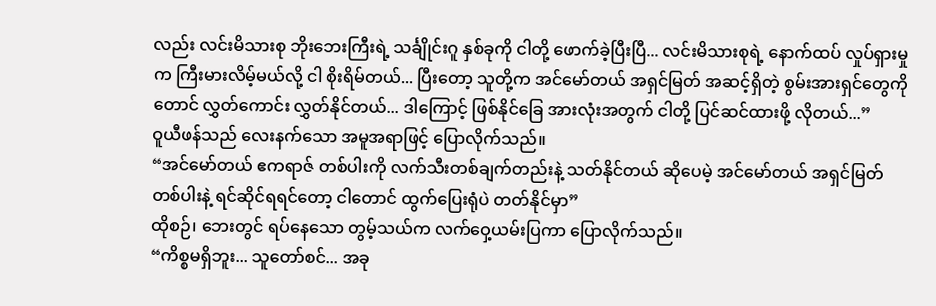လည်း လင်းမိသားစု ဘိုးဘေးကြီးရဲ့ သင်္ချိုင်းဂူ နှစ်ခုကို ငါတို့ ဖောက်ခဲ့ပြီးပြီ... လင်းမိသားစုရဲ့ နောက်ထပ် လှုပ်ရှားမှုက ကြီးမားလိမ့်မယ်လို့ ငါ စိုးရိမ်တယ်... ပြီးတော့ သူတို့က အင်မော်တယ် အရှင်မြတ် အဆင့်ရှိတဲ့ စွမ်းအားရှင်တွေကိုတောင် လွှတ်ကောင်း လွှတ်နိုင်တယ်... ဒါကြောင့် ဖြစ်နိုင်ခြေ အားလုံးအတွက် ငါတို့ ပြင်ဆင်ထားဖို့ လိုတယ်...”
ဝူယီဖန်သည် လေးနက်သော အမူအရာဖြင့် ပြောလိုက်သည်။
“အင်မော်တယ် ဧကရာဇ် တစ်ပါးကို လက်သီးတစ်ချက်တည်းနဲ့ သတ်နိုင်တယ် ဆိုပေမဲ့ အင်မော်တယ် အရှင်မြတ် တစ်ပါးနဲ့ ရင်ဆိုင်ရရင်တော့ ငါတောင် ထွက်ပြေးရုံပဲ တတ်နိုင်မှာ”
ထိုစဉ်၊ ဘေးတွင် ရပ်နေသော တွမ့်သယ်က လက်ဝှေ့ယမ်းပြကာ ပြောလိုက်သည်။
“ကိစ္စမရှိဘူး... သူတော်စင်... အခု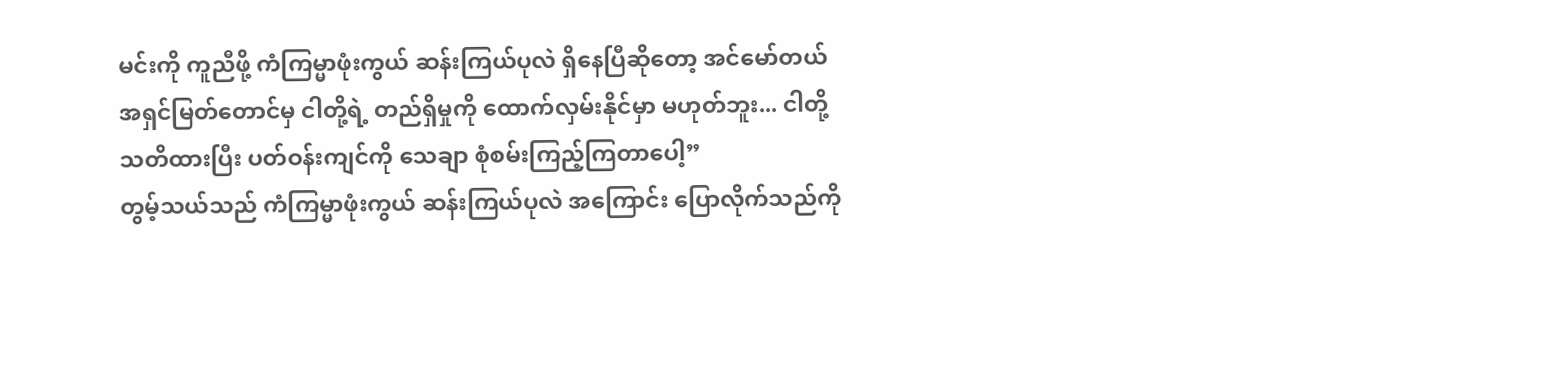မင်းကို ကူညီဖို့ ကံကြမ္မာဖုံးကွယ် ဆန်းကြယ်ပုလဲ ရှိနေပြီဆိုတော့ အင်မော်တယ် အရှင်မြတ်တောင်မှ ငါတို့ရဲ့ တည်ရှိမှုကို ထောက်လှမ်းနိုင်မှာ မဟုတ်ဘူး... ငါတို့ သတိထားပြီး ပတ်ဝန်းကျင်ကို သေချာ စုံစမ်းကြည့်ကြတာပေါ့”
တွမ့်သယ်သည် ကံကြမ္မာဖုံးကွယ် ဆန်းကြယ်ပုလဲ အကြောင်း ပြောလိုက်သည်ကို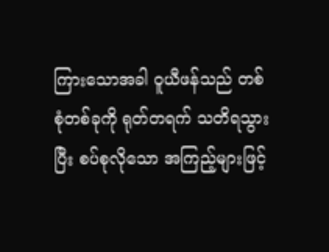ကြားသောအခါ ဝူယီဖန်သည် တစ်စုံတစ်ခုကို ရုတ်တရက် သတိရသွားပြီး စပ်စုလိုသော အကြည့်များဖြင့်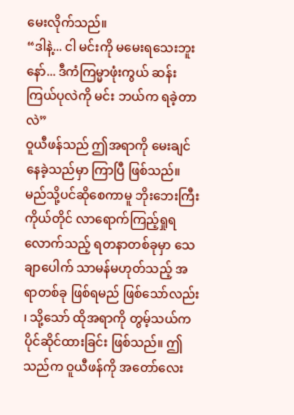မေးလိုက်သည်။
“ဒါနဲ့... ငါ မင်းကို မမေးရသေးဘူးနော်... ဒီကံကြမ္မာဖုံးကွယ် ဆန်းကြယ်ပုလဲကို မင်း ဘယ်က ရခဲ့တာလဲ”
ဝူယီဖန်သည် ဤအရာကို မေးချင်နေခဲ့သည်မှာ ကြာပြီ ဖြစ်သည်။ မည်သို့ပင်ဆိုစေကာမူ ဘိုးဘေးကြီးကိုယ်တိုင် လာရောက်ကြည့်ရှုရလောက်သည့် ရတနာတစ်ခုမှာ သေချာပေါက် သာမန်မဟုတ်သည့် အရာတစ်ခု ဖြစ်ရမည် ဖြစ်သော်လည်း ၊ သို့သော် ထိုအရာကို တွမ့်သယ်က ပိုင်ဆိုင်ထားခြင်း ဖြစ်သည်။ ဤသည်က ဝူယီဖန်ကို အတော်လေး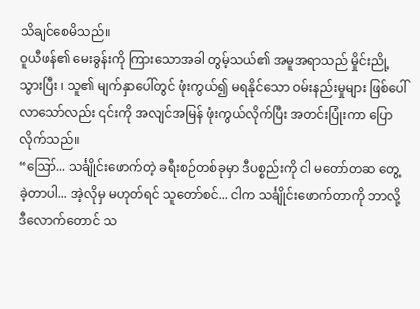သိချင်စေမိသည်။
ဝူယီဖန်၏ မေးခွန်းကို ကြားသောအခါ တွမ့်သယ်၏ အမူအရာသည် မှိုင်းညို့သွားပြီး ၊ သူ၏ မျက်နှာပေါ်တွင် ဖုံးကွယ်၍ မရနိုင်သော ဝမ်းနည်းမှုများ ဖြစ်ပေါ်လာသော်လည်း ၎င်းကို အလျင်အမြန် ဖုံးကွယ်လိုက်ပြီး အတင်းပြုံးကာ ပြောလိုက်သည်။
“ဪ... သင်္ချိုင်းဖောက်တဲ့ ခရီးစဉ်တစ်ခုမှာ ဒီပစ္စည်းကို ငါ မတော်တဆ တွေ့ခဲ့တာပါ... အဲ့လိုမှ မဟုတ်ရင် သူတော်စင်... ငါက သင်္ချိုင်းဖောက်တာကို ဘာလို့ ဒီလောက်တောင် သ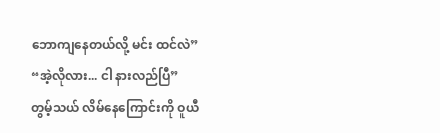ဘောကျနေတယ်လို့ မင်း ထင်လဲ”
“အဲ့လိုလား... ငါ နားလည်ပြီ”
တွမ့်သယ် လိမ်နေကြောင်းကို ဝူယီ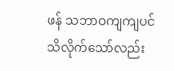ဖန် သဘာဝကျကျပင် သိလိုက်သော်လည်း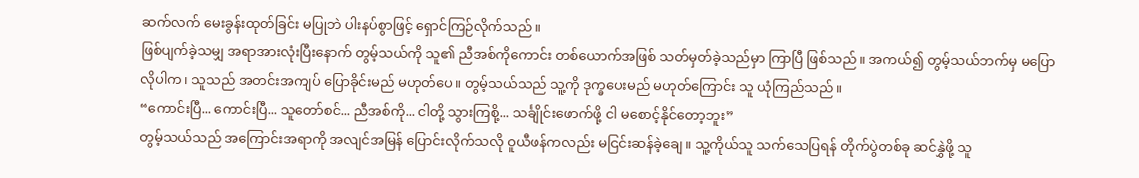ဆက်လက် မေးခွန်းထုတ်ခြင်း မပြုဘဲ ပါးနပ်စွာဖြင့် ရှောင်ကြဉ်လိုက်သည်။
ဖြစ်ပျက်ခဲ့သမျှ အရာအားလုံးပြီးနောက် တွမ့်သယ်ကို သူ၏ ညီအစ်ကိုကောင်း တစ်ယောက်အဖြစ် သတ်မှတ်ခဲ့သည်မှာ ကြာပြီ ဖြစ်သည်။ အကယ်၍ တွမ့်သယ်ဘက်မှ မပြောလိုပါက၊ သူသည် အတင်းအကျပ် ပြောခိုင်းမည် မဟုတ်ပေ။ တွမ့်သယ်သည် သူ့ကို ဒုက္ခပေးမည် မဟုတ်ကြောင်း သူ ယုံကြည်သည်။
“ကောင်းပြီ... ကောင်းပြီ... သူတော်စင်... ညီအစ်ကို... ငါတို့ သွားကြစို့... သင်္ချိုင်းဖောက်ဖို့ ငါ မစောင့်နိုင်တော့ဘူး”
တွမ့်သယ်သည် အကြောင်းအရာကို အလျင်အမြန် ပြောင်းလိုက်သလို ဝူယီဖန်ကလည်း မငြင်းဆန်ခဲ့ချေ။ သူ့ကိုယ်သူ သက်သေပြရန် တိုက်ပွဲတစ်ခု ဆင်နွှဲဖို့ သူ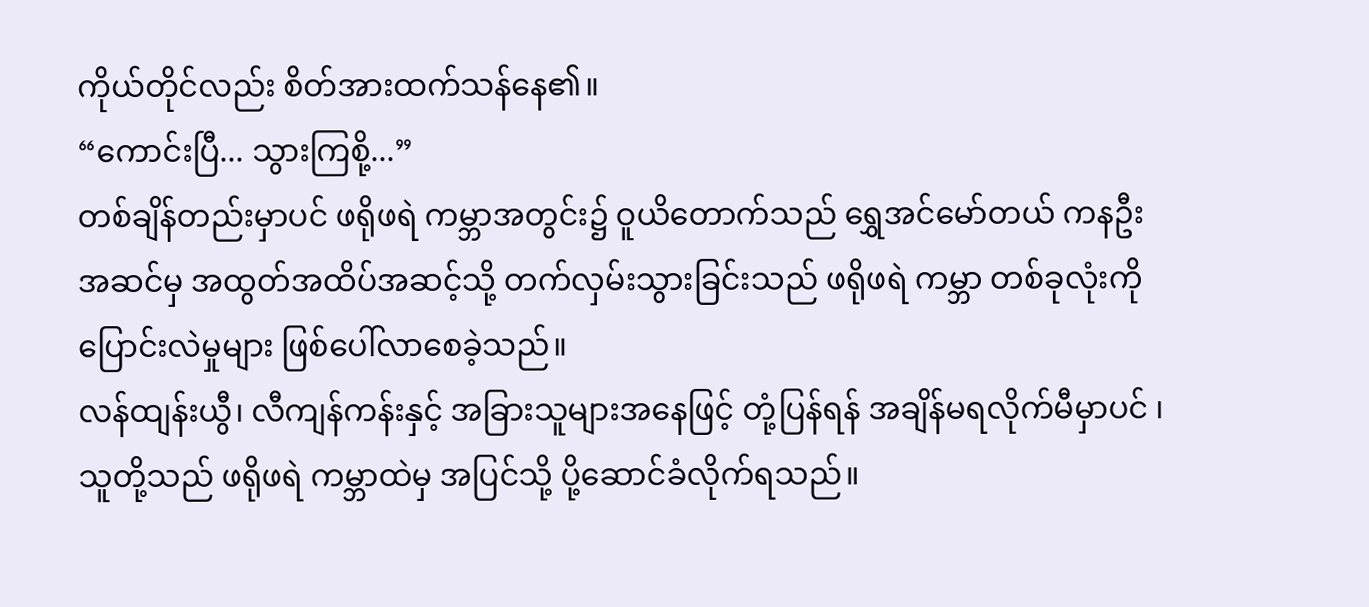ကိုယ်တိုင်လည်း စိတ်အားထက်သန်နေ၏။
“ကောင်းပြီ... သွားကြစို့...”
တစ်ချိန်တည်းမှာပင် ဖရိုဖရဲ ကမ္ဘာအတွင်း၌ ဝူယိတောက်သည် ရွှေအင်မော်တယ် ကနဦးအဆင်မှ အထွတ်အထိပ်အဆင့်သို့ တက်လှမ်းသွားခြင်းသည် ဖရိုဖရဲ ကမ္ဘာ တစ်ခုလုံးကို ပြောင်းလဲမှုများ ဖြစ်ပေါ်လာစေခဲ့သည်။
လန်ထျန်းယွီ၊ လီကျန်ကန်းနှင့် အခြားသူများအနေဖြင့် တုံ့ပြန်ရန် အချိန်မရလိုက်မီမှာပင် ၊ သူတို့သည် ဖရိုဖရဲ ကမ္ဘာထဲမှ အပြင်သို့ ပို့ဆောင်ခံလိုက်ရသည်။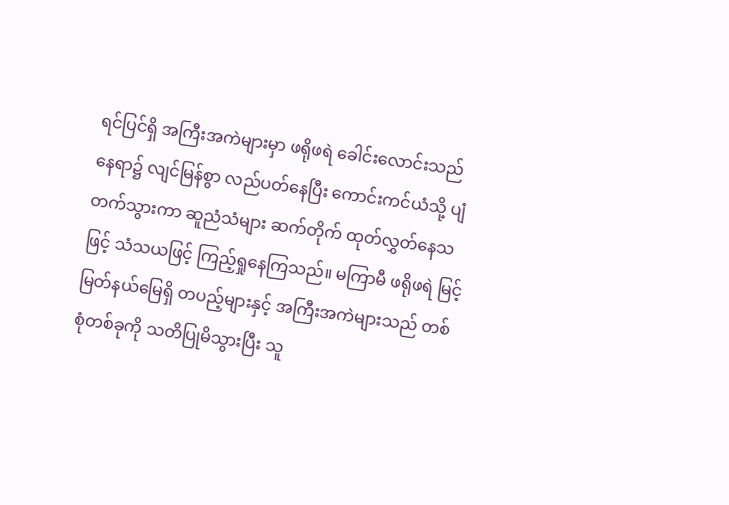ရင်ပြင်ရှိ အကြီးအကဲများမှာ ဖရိုဖရဲ ခေါင်းလောင်းသည် နေရာ၌ လျင်မြန်စွာ လည်ပတ်နေပြီး ကောင်းကင်ယံသို့ ပျံတက်သွားကာ ဆူညံသံများ ဆက်တိုက် ထုတ်လွှတ်နေသဖြင့် သံသယဖြင့် ကြည့်ရှုနေကြသည်။ မကြာမီ ဖရိုဖရဲ မြင့်မြတ်နယ်မြေရှိ တပည့်များနှင့် အကြီးအကဲများသည် တစ်စုံတစ်ခုကို သတိပြုမိသွားပြီး သူ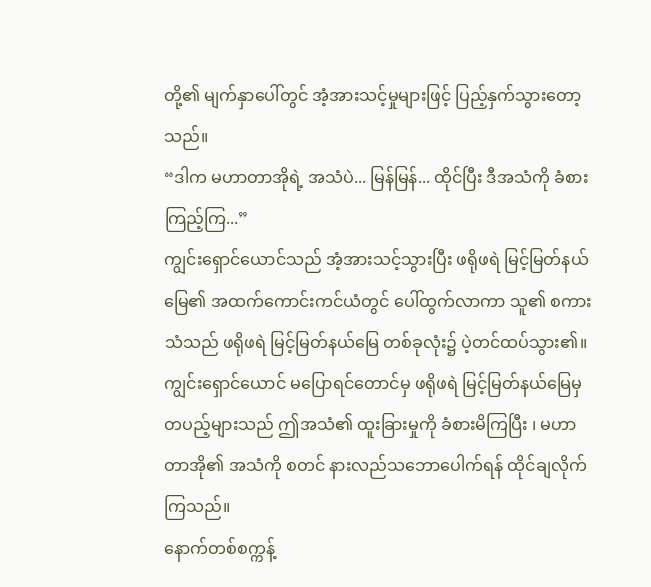တို့၏ မျက်နှာပေါ်တွင် အံ့အားသင့်မှုများဖြင့် ပြည့်နှက်သွားတော့သည်။
“ဒါက မဟာတာအိုရဲ့ အသံပဲ... မြန်မြန်... ထိုင်ပြီး ဒီအသံကို ခံစားကြည့်ကြ...”
ကျွင်းရှောင်ယောင်သည် အံ့အားသင့်သွားပြီး ဖရိုဖရဲ မြင့်မြတ်နယ်မြေ၏ အထက်ကောင်းကင်ယံတွင် ပေါ်ထွက်လာကာ သူ၏ စကားသံသည် ဖရိုဖရဲ မြင့်မြတ်နယ်မြေ တစ်ခုလုံး၌ ပဲ့တင်ထပ်သွား၏။
ကျွင်းရှောင်ယောင် မပြောရင်တောင်မှ ဖရိုဖရဲ မြင့်မြတ်နယ်မြေမှ တပည့်များသည် ဤအသံ၏ ထူးခြားမှုကို ခံစားမိကြပြီး ၊ မဟာတာအို၏ အသံကို စတင် နားလည်သဘောပေါက်ရန် ထိုင်ချလိုက်ကြသည်။
နောက်တစ်စက္ကန့်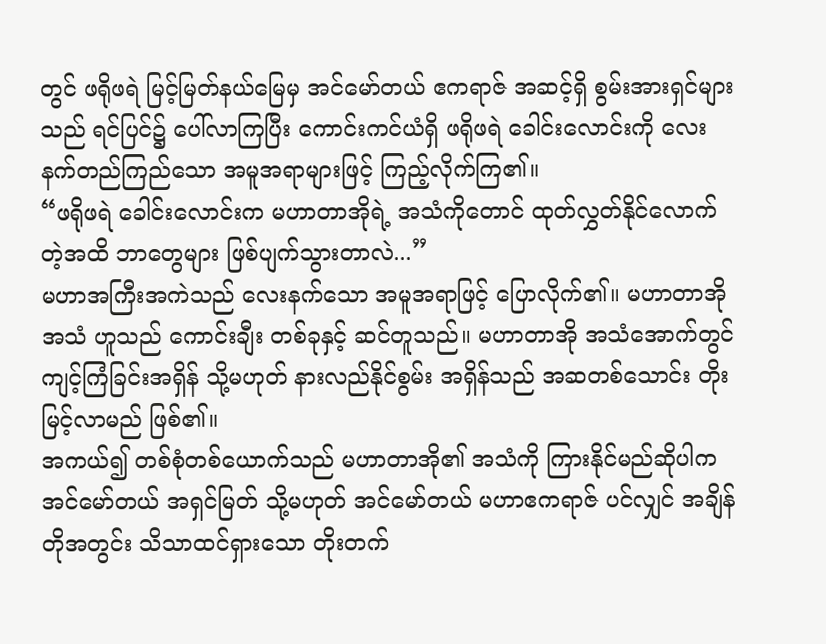တွင် ဖရိုဖရဲ မြင့်မြတ်နယ်မြေမှ အင်မော်တယ် ဧကရာဇ် အဆင့်ရှိ စွမ်းအားရှင်များသည် ရင်ပြင်၌ ပေါ်လာကြပြီး ကောင်းကင်ယံရှိ ဖရိုဖရဲ ခေါင်းလောင်းကို လေးနက်တည်ကြည်သော အမူအရာများဖြင့် ကြည့်လိုက်ကြ၏။
“ဖရိုဖရဲ ခေါင်းလောင်းက မဟာတာအိုရဲ့ အသံကိုတောင် ထုတ်လွှတ်နိုင်လောက်တဲ့အထိ ဘာတွေများ ဖြစ်ပျက်သွားတာလဲ...”
မဟာအကြီးအကဲသည် လေးနက်သော အမူအရာဖြင့် ပြောလိုက်၏။ မဟာတာအို အသံ ဟူသည် ကောင်းချီး တစ်ခုနှင့် ဆင်တူသည်။ မဟာတာအို အသံအောက်တွင် ကျင့်ကြံခြင်းအရှိန် သို့မဟုတ် နားလည်နိုင်စွမ်း အရှိန်သည် အဆတစ်သောင်း တိုးမြင့်လာမည် ဖြစ်၏။
အကယ်၍ တစ်စုံတစ်ယောက်သည် မဟာတာအို၏ အသံကို ကြားနိုင်မည်ဆိုပါက အင်မော်တယ် အရှင်မြတ် သို့မဟုတ် အင်မော်တယ် မဟာဧကရာဇ် ပင်လျှင် အချိန်တိုအတွင်း သိသာထင်ရှားသော တိုးတက်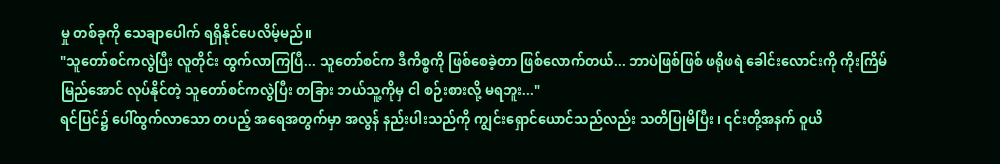မှု တစ်ခုကို သေချာပေါက် ရရှိနိုင်ပေလိမ့်မည်။
"သူတော်စင်ကလွဲပြီး လူတိုင်း ထွက်လာကြပြီ... သူတော်စင်က ဒီကိစ္စကို ဖြစ်စေခဲ့တာ ဖြစ်လောက်တယ်... ဘာပဲဖြစ်ဖြစ် ဖရိုဖရဲ ခေါင်းလောင်းကို ကိုးကြိမ် မြည်အောင် လုပ်နိုင်တဲ့ သူတော်စင်ကလွဲပြီး တခြား ဘယ်သူ့ကိုမှ ငါ စဉ်းစားလို့ မရဘူး..."
ရင်ပြင်၌ ပေါ်ထွက်လာသော တပည့် အရေအတွက်မှာ အလွန် နည်းပါးသည်ကို ကျွင်းရှောင်ယောင်သည်လည်း သတိပြုမိပြီး ၊ ၎င်းတို့အနက် ဝူယိ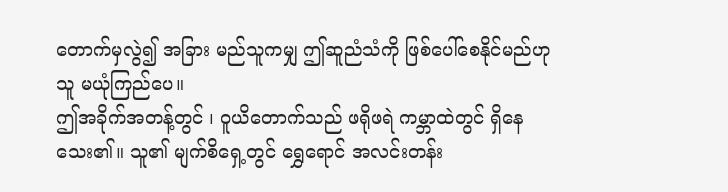တောက်မှလွဲ၍ အခြား မည်သူကမျှ ဤဆူညံသံကို ဖြစ်ပေါ်စေနိုင်မည်ဟု သူ မယုံကြည်ပေ။
ဤအခိုက်အတန့်တွင် ၊ ဝူယိတောက်သည် ဖရိုဖရဲ ကမ္ဘာထဲတွင် ရှိနေသေး၏။ သူ၏ မျက်စိရှေ့တွင် ရွှေရောင် အလင်းတန်း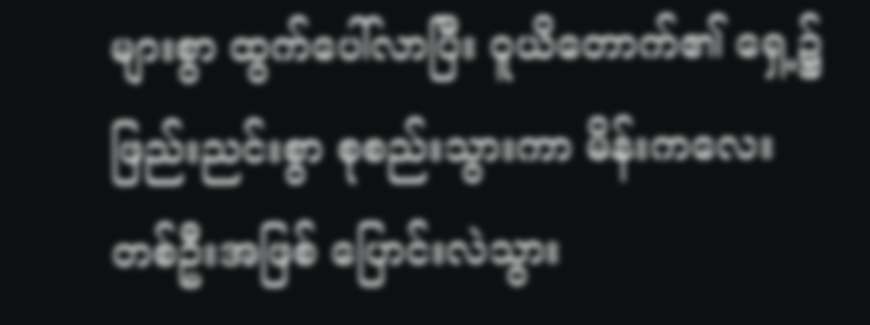များစွာ ထွက်ပေါ်လာပြီး ဝူယိတောက်၏ ရှေ့၌ ဖြည်းညင်းစွာ စုစည်းသွားကာ မိန်းကလေး တစ်ဦးအဖြစ် ပြောင်းလဲသွား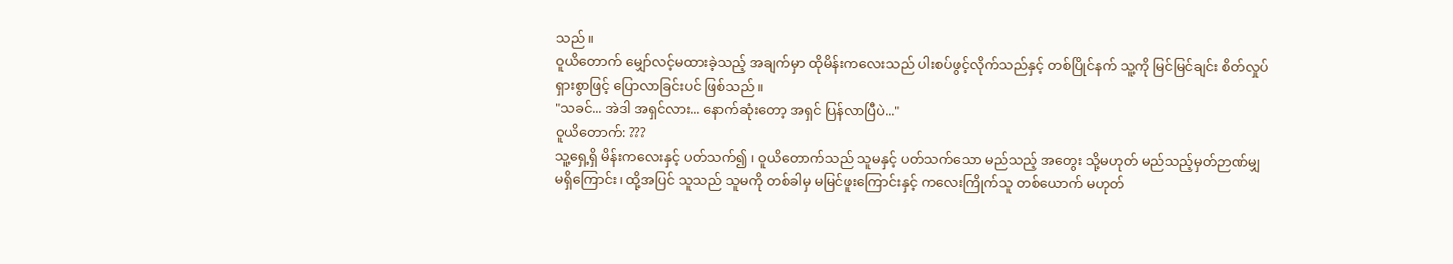သည်။
ဝူယိတောက် မျှော်လင့်မထားခဲ့သည့် အချက်မှာ ထိုမိန်းကလေးသည် ပါးစပ်ဖွင့်လိုက်သည်နှင့် တစ်ပြိုင်နက် သူ့ကို မြင်မြင်ချင်း စိတ်လှုပ်ရှားစွာဖြင့် ပြောလာခြင်းပင် ဖြစ်သည်။
"သခင်... အဲဒါ အရှင်လား... နောက်ဆုံးတော့ အရှင် ပြန်လာပြီပဲ..."
ဝူယိတောက်: ???
သူ့ရှေ့ရှိ မိန်းကလေးနှင့် ပတ်သက်၍ ၊ ဝူယိတောက်သည် သူမနှင့် ပတ်သက်သော မည်သည့် အတွေး သို့မဟုတ် မည်သည့်မှတ်ဉာဏ်မျှ မရှိကြောင်း၊ ထို့အပြင် သူသည် သူမကို တစ်ခါမှ မမြင်ဖူးကြောင်းနှင့် ကလေးကြိုက်သူ တစ်ယောက် မဟုတ်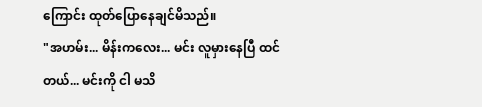ကြောင်း ထုတ်ပြောနေချင်မိသည်။
"အဟမ်း... မိန်းကလေး... မင်း လူမှားနေပြီ ထင်တယ်... မင်းကို ငါ မသိ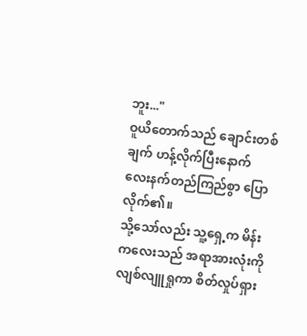ဘူး..."
ဝူယိတောက်သည် ချောင်းတစ်ချက် ဟန့်လိုက်ပြီးနောက် လေးနက်တည်ကြည်စွာ ပြောလိုက်၏။
သို့သော်လည်း သူ့ရှေ့က မိန်းကလေးသည် အရာအားလုံးကို လျစ်လျူရှုကာ စိတ်လှုပ်ရှား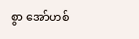စွာ အော်ဟစ်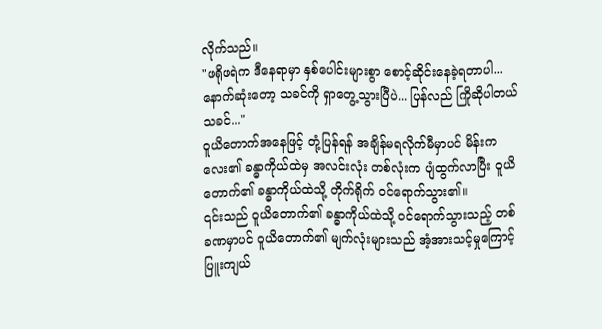လိုက်သည်။
"ဖရိုဖရဲက ဒီနေရာမှာ နှစ်ပေါင်းများစွာ စောင့်ဆိုင်းနေခဲ့ရတာပါ... နောက်ဆုံးတော့ သခင်ကို ရှာတွေ့သွားပြီပဲ... ပြန်လည် ကြိုဆိုပါတယ် သခင်..."
ဝူယိတောက်အနေဖြင့် တုံ့ပြန်ရန် အချိန်မရလိုက်မီမှာပင် မိန်းကလေး၏ ခန္ဓာကိုယ်ထဲမှ အလင်းလုံး တစ်လုံးက ပျံထွက်လာပြီး ဝူယိတောက်၏ ခန္ဓာကိုယ်ထဲသို့ တိုက်ရိုက် ဝင်ရောက်သွား၏။
၎င်းသည် ဝူယိတောက်၏ ခန္ဓာကိုယ်ထဲသို့ ဝင်ရောက်သွားသည့် တစ်ခဏမှာပင် ဝူယိတောက်၏ မျက်လုံးများသည် အံ့အားသင့်မှုကြောင့် ပြူးကျယ်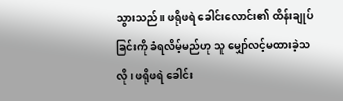သွားသည်။ ဖရိုဖရဲ ခေါင်းလောင်း၏ ထိန်းချုပ်ခြင်းကို ခံရလိမ့်မည်ဟု သူ မျှော်လင့်မထားခဲ့သလို ၊ ဖရိုဖရဲ ခေါင်း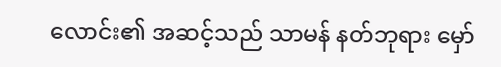လောင်း၏ အဆင့်သည် သာမန် နတ်ဘုရား မှော်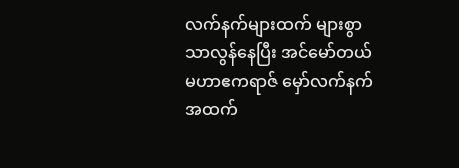လက်နက်များထက် များစွာ သာလွန်နေပြီး အင်မော်တယ် မဟာဧကရာဇ် မှော်လက်နက် အထက်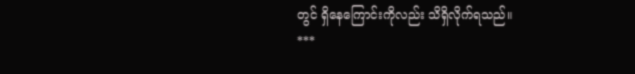တွင် ရှိနေကြောင်းကိုလည်း သိရှိလိုက်ရသည်။
***